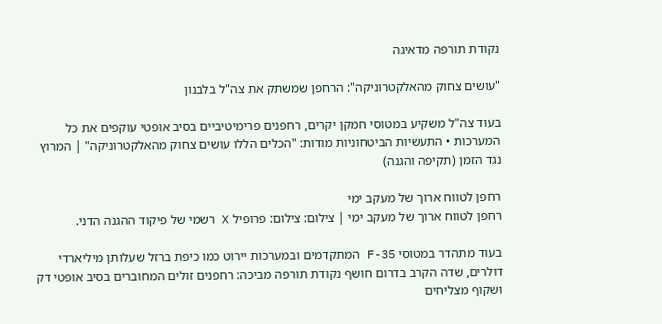נקודת תורפה מדאיגה

"עושים צחוק מהאלקטרוניקה": הרחפן שמשתק את צה"ל בלבנון

בעוד צה"ל משקיע במטוסי חמקן יקרים, רחפנים פרימיטיביים בסיב אופטי עוקפים את כל המערכות • התעשיות הביטחוניות מודות: "הכלים הללו עושים צחוק מהאלקטרוניקה" | המרוץ נגד הזמן (תקיפה והגנה)

רחפן לטווח ארוך של מעקב ימי
רחפן לטווח ארוך של מעקב ימי | צילום: צילום: פרופיל X רשמי של פיקוד ההגנה הדני.

בעוד מתהדר במטוסי F-35 המתקדמים ובמערכות יירוט כמו כיפת ברזל שעלותן מיליארדי דולרים, שדה הקרב בדרום חושף נקודת תורפה מביכה: רחפנים זולים המחוברים בסיב אופטי דק ושקוף מצליחים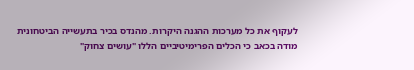לעקוף את כל מערכות ההגנה היקרות. מהנדס בכיר בתעשייה הביטחונית מודה בכאב כי הכלים הפרימיטיביים הללו "עושים צחוק"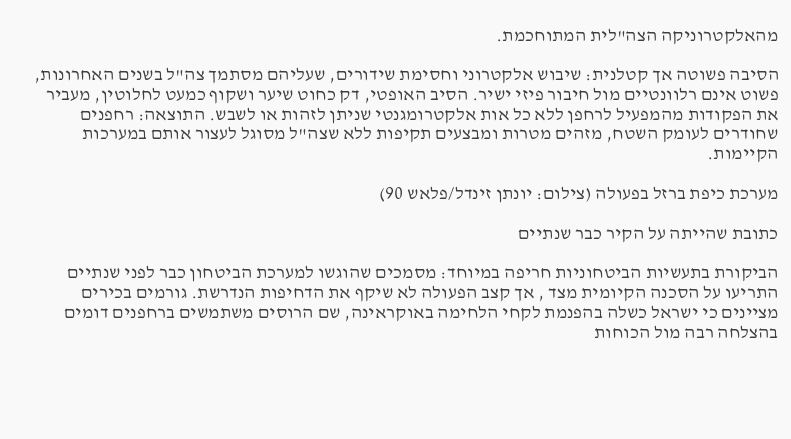מהאלקטרוניקה הצה"לית המתוחכמת.

הסיבה פשוטה אך קטלנית: שיבוש אלקטרוני וחסימת שידורים, שעליהם מסתמך צה"ל בשנים האחרונות, פשוט אינם רלוונטיים מול חיבור פיזי ישיר. הסיב האופטי, דק כחוט שיער ושקוף כמעט לחלוטין, מעביר את הפקודות מהמפעיל לרחפן ללא כל אות אלקטרומגנטי שניתן לזהות או לשבש. התוצאה: רחפנים שחודרים לעומק השטח, מזהים מטרות ומבצעים תקיפות ללא שצה"ל מסוגל לעצור אותם במערכות הקיימות.

מערכת כיפת ברזל בפעולה (צילום: יונתן זינדל/פלאש 90)

כתובת שהייתה על הקיר כבר שנתיים

הביקורת בתעשיות הביטחוניות חריפה במיוחד: מסמכים שהוגשו למערכת הביטחון כבר לפני שנתיים התריעו על הסכנה הקיומית מצד , אך קצב הפעולה לא שיקף את הדחיפות הנדרשת. גורמים בכירים מציינים כי ישראל כשלה בהפנמת לקחי הלחימה באוקראינה, שם הרוסים משתמשים ברחפנים דומים בהצלחה רבה מול הכוחות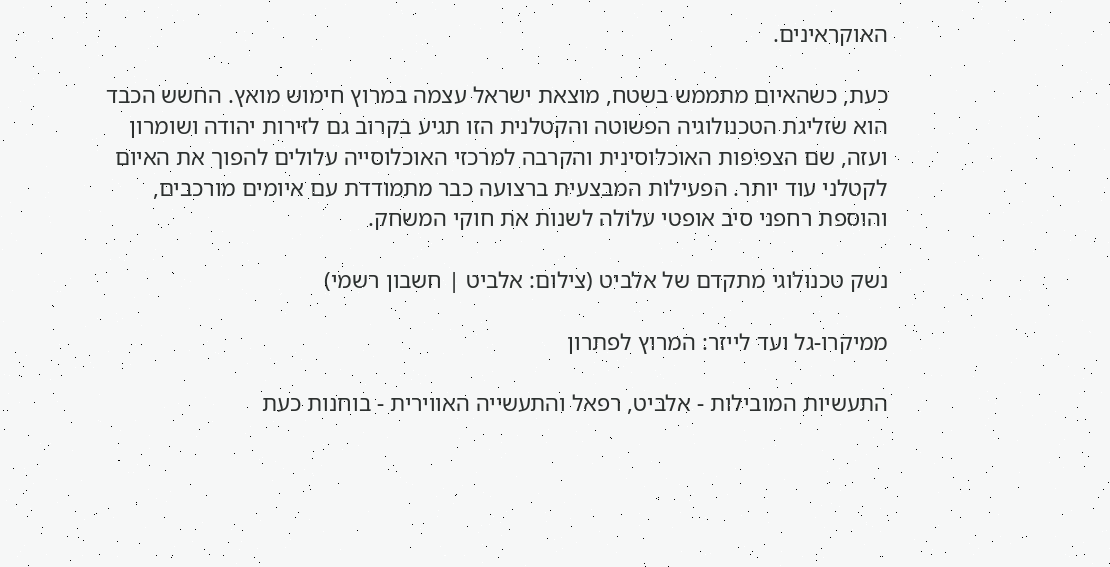האוקראינים.

כעת, כשהאיום מתממש בשטח, מוצאת ישראל עצמה במרוץ חימוש מואץ. החשש הכבד הוא שזליגת הטכנולוגיה הפשוטה והקטלנית הזו תגיע בקרוב גם לזירות יהודה ושומרון ועזה, שם הצפיפות האוכלוסינית והקרבה למרכזי האוכלוסייה עלולים להפוך את האיום לקטלני עוד יותר. הפעילות המבצעית ברצועה כבר מתמודדת עם איומים מורכבים, והוספת רחפני סיב אופטי עלולה לשנות את חוקי המשחק.

נשק טכנולוגי מתקדם של אלביט (צילום: אלביט | חשבון רשמי)

ממיקרו-גל ועד לייזר: המרוץ לפתרון

התעשיות המובילות - אלביט, רפאל והתעשייה האווירית - בוחנות כעת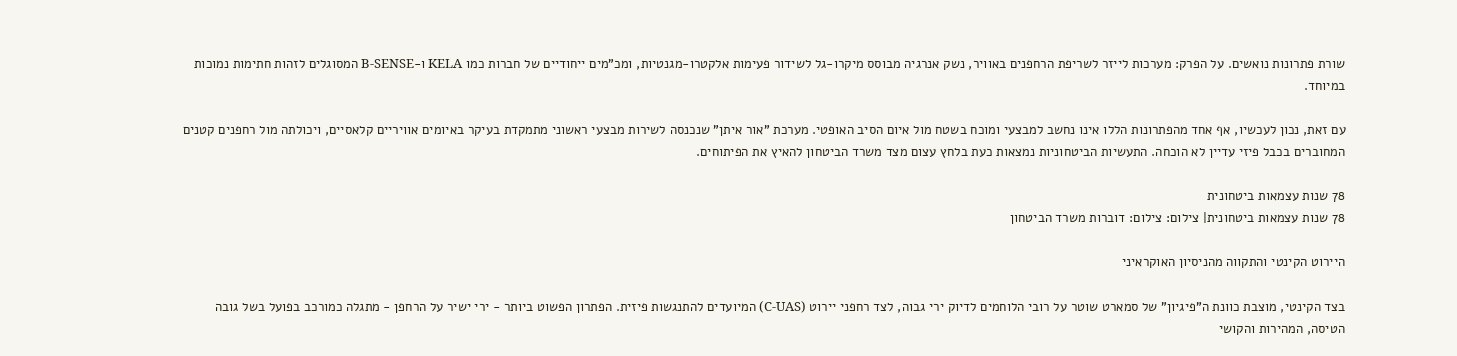שורת פתרונות נואשים. על הפרק: מערכות לייזר לשריפת הרחפנים באוויר, נשק אנרגיה מבוסס מיקרו-גל לשידור פעימות אלקטרו-מגנטיות, ומכ"מים ייחודיים של חברות כמו KELA ו-B-SENSE המסוגלים לזהות חתימות נמוכות במיוחד.

עם זאת, נכון לעכשיו, אף אחד מהפתרונות הללו אינו נחשב למבצעי ומוכח בשטח מול איום הסיב האופטי. מערכת "אור איתן" שנכנסה לשירות מבצעי ראשוני מתמקדת בעיקר באיומים אוויריים קלאסיים, ויכולתה מול רחפנים קטנים המחוברים בכבל פיזי עדיין לא הוכחה. התעשיות הביטחוניות נמצאות כעת בלחץ עצום מצד משרד הביטחון להאיץ את הפיתוחים.

78 שנות עצמאות ביטחונית
78 שנות עצמאות ביטחונית| צילום: צילום: דוברות משרד הביטחון

היירוט הקינטי והתקווה מהניסיון האוקראיני

בצד הקינטי, מוצבת כוונת ה"פיגיון" של סמארט שוטר על רובי הלוחמים לדיוק ירי גבוה, לצד רחפני יירוט (C-UAS) המיועדים להתנגשות פיזית. הפתרון הפשוט ביותר - ירי ישיר על הרחפן - מתגלה כמורכב בפועל בשל גובה הטיסה, המהירות והקושי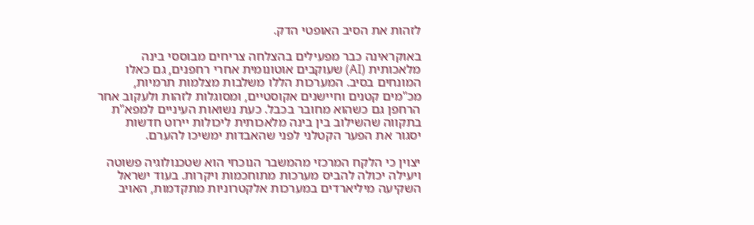לזהות את הסיב האופטי הדק.

באוקראינה כבר מפעילים בהצלחה צריחים מבוססי בינה מלאכותית (AI) שעוקבים אוטונומית אחרי רחפנים, גם כאלו המונחים בסיב. המערכות הללו משלבות מצלמות תרמיות, מכ"מים קטנים וחיישנים אקוסטיים, ומסוגלות לזהות ולעקוב אחר הרחפן גם כשהוא מחובר בכבל. כעת נשואות העיניים למפא"ת בתקווה שהשילוב בין בינה מלאכותית ליכולות יירוט חדשות יסגור את הפער הקטלני לפני שהאבדות ימשיכו להערם.

יצוין כי הלקח המרכזי מהמשבר הנוכחי הוא שטכנולוגיה פשוטה ויעילה יכולה להביס מערכות מתוחכמות ויקרות. בעוד ישראל השקיעה מיליארדים במערכות אלקטרוניות מתקדמות, האויב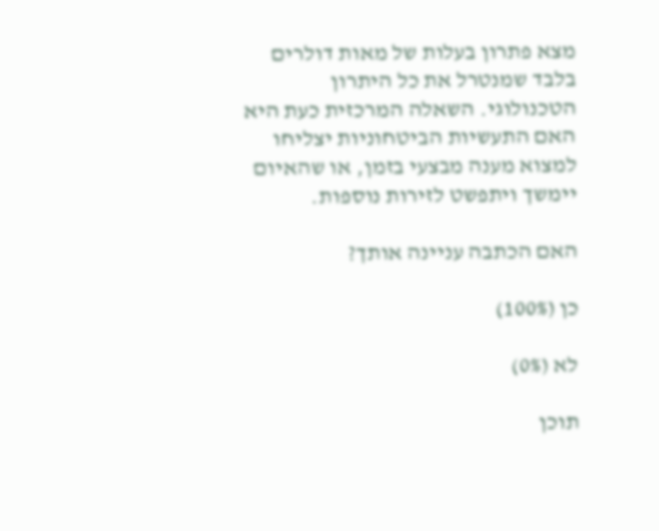מצא פתרון בעלות של מאות דולרים בלבד שמנטרל את כל היתרון הטכנולוגי. השאלה המרכזית כעת היא האם התעשיות הביטחוניות יצליחו למצוא מענה מבצעי בזמן, או שהאיום יימשך ויתפשט לזירות נוספות.

האם הכתבה עניינה אותך?

כן (100%)

לא (0%)

תוכן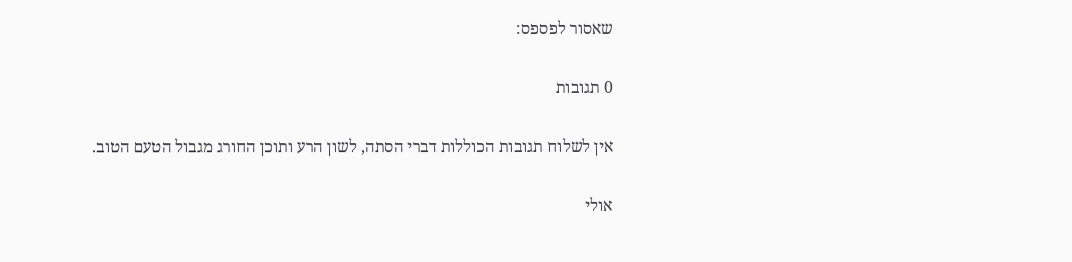שאסור לפספס:

0 תגובות

אין לשלוח תגובות הכוללות דברי הסתה, לשון הרע ותוכן החורג מגבול הטעם הטוב.

אולי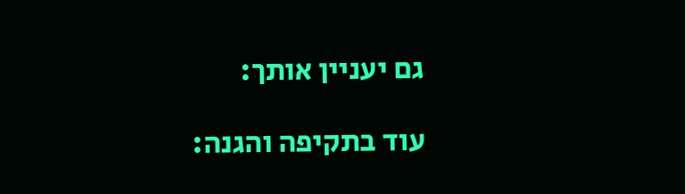גם יעניין אותך:

עוד בתקיפה והגנה: